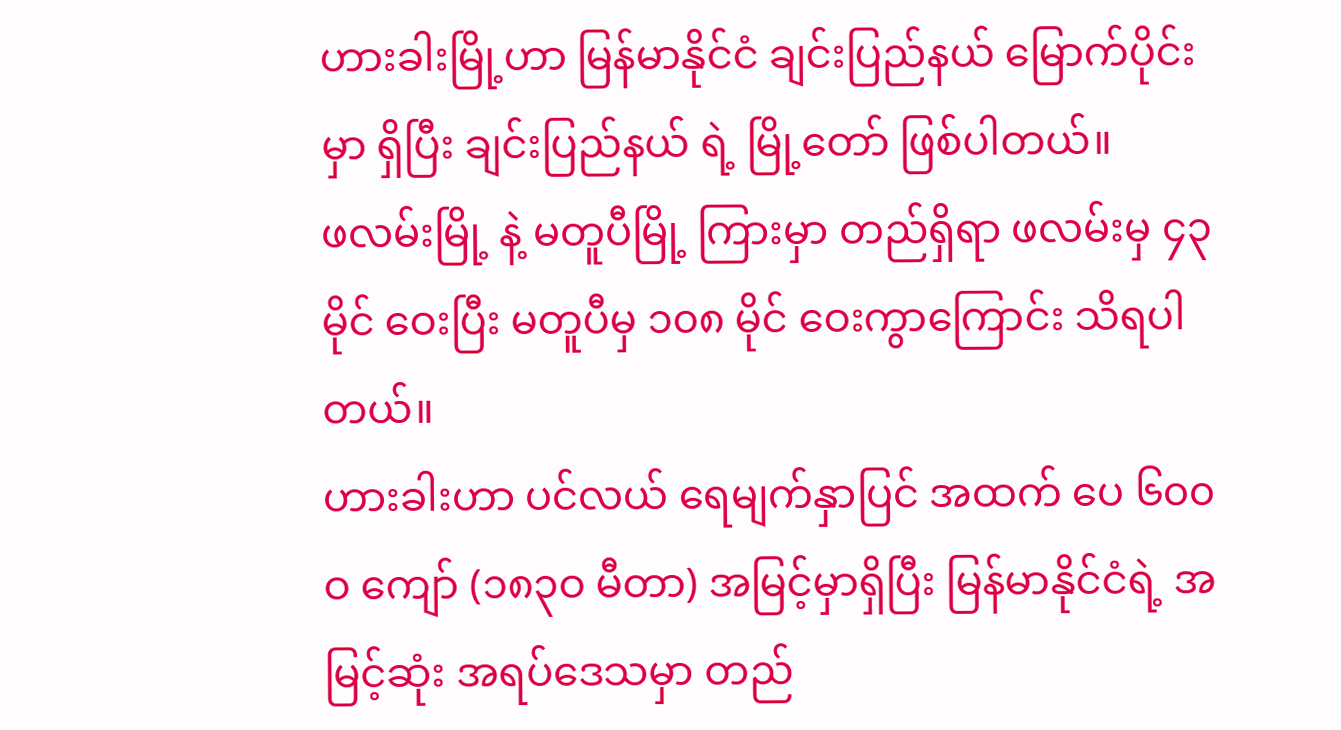ဟားခါးမြို့ဟာ မြန်မာနိုင်ငံ ချင်းပြည်နယ် မြောက်ပိုင်းမှာ ရှိပြီး ချင်းပြည်နယ် ရဲ့ မြို့တော် ဖြစ်ပါတယ်။
ဖလမ်းမြို့ နဲ့ မတူပီမြို့ ကြားမှာ တည်ရှိရာ ဖလမ်းမှ ၄၃ မိုင် ဝေးပြီး မတူပီမှ ၁၀၈ မိုင် ဝေးကွာကြောင်း သိရပါတယ်။
ဟားခါးဟာ ပင်လယ် ရေမျက်နှာပြင် အထက် ပေ ၆၀၀ဝ ကျော် (၁၈၃ဝ မီတာ) အမြင့်မှာရှိပြီး မြန်မာနိုင်ငံရဲ့ အမြင့်ဆုံး အရပ်ဒေသမှာ တည်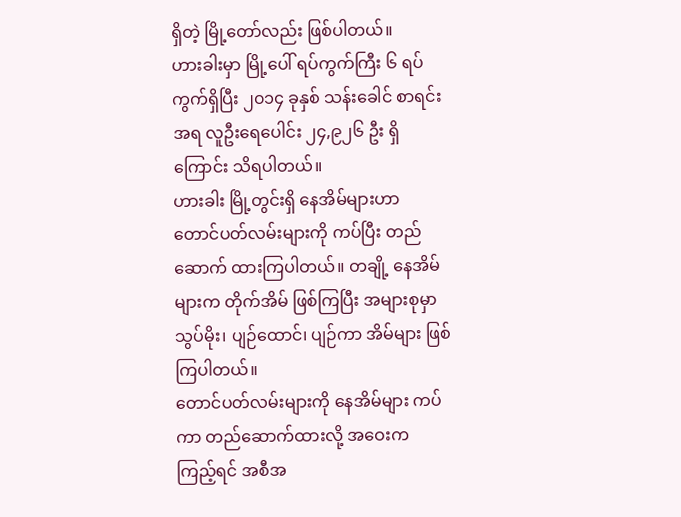ရှိတဲ့ မြို့တော်လည်း ဖြစ်ပါတယ်။
ဟားခါးမှာ မြို့ပေါ် ရပ်ကွက်ကြီး ၆ ရပ်ကွက်ရှိပြီး ၂၀၁၄ ခုနှစ် သန်းခေါင် စာရင်း အရ လူဦးရေပေါင်း ၂၄,၉၂၆ ဦး ရှိကြောင်း သိရပါတယ်။
ဟားခါး မြို့တွင်းရှိ နေအိမ်များဟာ တောင်ပတ်လမ်းများကို ကပ်ပြီး တည်ဆောက် ထားကြပါတယ်။ တချို့ နေအိမ် များက တိုက်အိမ် ဖြစ်ကြပြီး အများစုမှာ သွပ်မိုး၊ ပျဉ်ထောင်၊ ပျဉ်ကာ အိမ်များ ဖြစ်ကြပါတယ်။
တောင်ပတ်လမ်းများကို နေအိမ်များ ကပ်ကာ တည်ဆောက်ထားလို့ အဝေးက ကြည့်ရင် အစီအ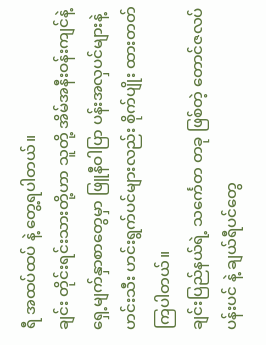ရီ အထပ်ထပ် နဲ့ တွေ့ရပါတယ်။
ချင်း တိုင်းရင်းသားတို့ဟာ သူတို့ အိမ်အနီးဝန်းကျင်နဲ့ ရှေ့မျက်နှာစာတွေမှာ ဖြူနီဝါပြာ ပန်းအလှပင်များနဲ့ ဟင်းသီး ဟင်းရွက်ပင်များလည်း စိုက်ပျိုး ထားတတ်ကြပါတယ်။
ချင်းပြည်နယ်ရဲ့ သင်္ကေတ တခု ဖြစ်တဲ့ တောင်ဇလပ်ပန်းပင် နဲ့ ချယ်ရီပင်တွေ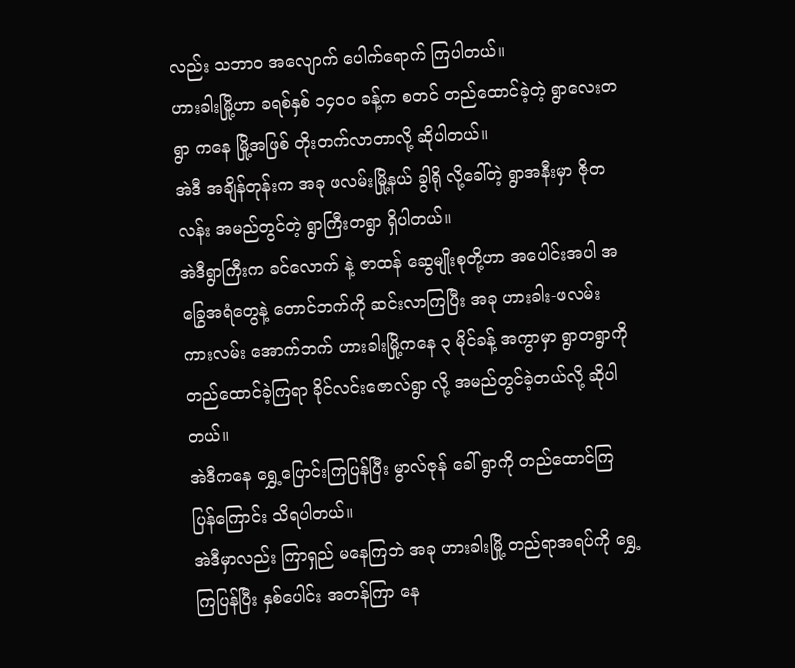လည်း သဘာဝ အလျောက် ပေါက်ရောက် ကြပါတယ်။
ဟားခါးမြို့ဟာ ခရစ်နှစ် ၁၄ဝဝ ခန့်က စတင် တည်ထောင်ခဲ့တဲ့ ရွာလေးတရွာ ကနေ မြို့အဖြစ် တိုးတက်လာတာလို့ ဆိုပါတယ်။
အဲဒီ အချိန်တုန်းက အခု ဖလမ်းမြို့နယ် ခွါရို လို့ခေါ်တဲ့ ရွာအနီးမှာ ဇိုတလန်း အမည်တွင်တဲ့ ရွာကြီးတရွာ ရှိပါတယ်။
အဲဒီရွာကြီးက ခင်လောက် နဲ့ ဇာထန် ဆွေမျိုးစုတို့ဟာ အပေါင်းအပါ အခြွေအရံတွေနဲ့ တောင်ဘက်ကို ဆင်းလာကြပြီး အခု ဟားခါး-ဖလမ်း ကားလမ်း အောက်ဘက် ဟားခါးမြို့ကနေ ၃ မိုင်ခန့် အကွာမှာ ရွာတရွာကို တည်ထောင်ခဲ့ကြရာ ခိုင်လင်းဇောလ်ရွာ လို့ အမည်တွင်ခဲ့တယ်လို့ ဆိုပါတယ်။
အဲဒီကနေ ရွှေ့ပြောင်းကြပြန်ပြီး မွာလ်ဇုန် ခေါ် ရွာကို တည်ထောင်ကြ ပြန်ကြောင်း သိရပါတယ်။
အဲဒီမှာလည်း ကြာရှည် မနေကြဘဲ အခု ဟားခါးမြို့ တည်ရာအရပ်ကို ရွှေ့ကြပြန်ပြီး နှစ်ပေါင်း အတန်ကြာ နေ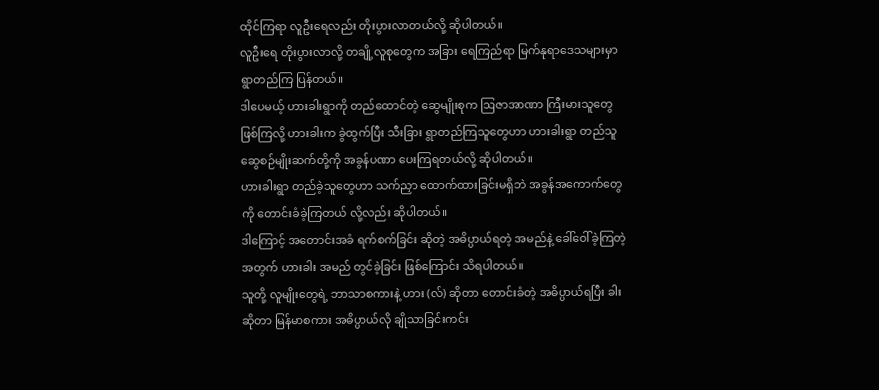ထိုင်ကြရာ လူဦးရေလည်း တိုးပွားလာတယ်လို့ ဆိုပါတယ်။
လူဦးရေ တိုးပွားလာလို့ တချို့လူစုတွေက အခြား ရေကြည်ရာ မြက်နုရာဒေသများမှာ ရွာတည်ကြ ပြန်တယ်။
ဒါပေမယ့် ဟားခါးရွာကို တည်ထောင်တဲ့ ဆွေမျိုးစုက ဩဇာအာဏာ ကြီးမားသူတွေ ဖြစ်ကြလို့ ဟားခါးက ခွဲထွက်ပြီး သီးခြား ရွာတည်ကြသူတွေဟာ ဟားခါးရွာ တည်သူ ဆွေစဉ်မျိုးဆက်တို့ကို အခွန်ပဏာ ပေးကြရတယ်လို့ ဆိုပါတယ်။
ဟားခါးရွာ တည်ခဲ့သူတွေဟာ သက်ညှာ ထောက်ထားခြင်းမရှိဘဲ အခွန်အကောက်တွေကို တောင်းခံခဲ့ကြတယ် လို့လည်း ဆိုပါတယ်။
ဒါကြောင့် အတောင်းအခံ ရက်စက်ခြင်း ဆိုတဲ့ အဓိပ္ပာယ်ရတဲ့ အမည်နဲ့ ခေါ်ဝေါ်ခဲ့ကြတဲ့ အတွက် ဟားခါး အမည် တွင်ခဲ့ခြင်း ဖြစ်ကြောင်း သိရပါတယ်။
သူတို့ လူမျိုးတွေရဲ့ ဘာသာစကားနဲ့ ဟား (လ်) ဆိုတာ တောင်းခံတဲ့ အဓိပ္ပာယ်ရပြီး ခါး ဆိုတာ မြန်မာစကား အဓိပ္ပာယ်လို ချိုသာခြင်းကင်း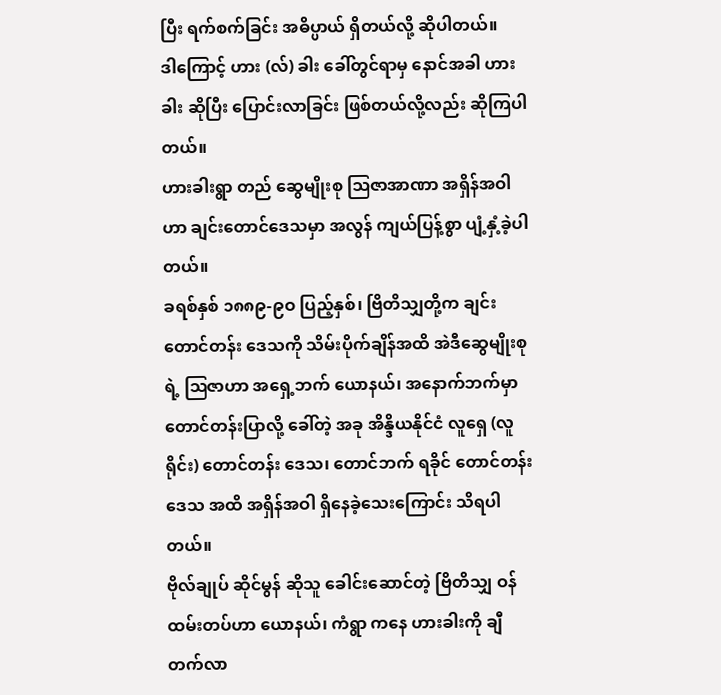ပြီး ရက်စက်ခြင်း အဓိပ္ပာယ် ရှိတယ်လို့ ဆိုပါတယ်။
ဒါကြောင့် ဟား (လ်) ခါး ခေါ်တွင်ရာမှ နောင်အခါ ဟားခါး ဆိုပြီး ပြောင်းလာခြင်း ဖြစ်တယ်လို့လည်း ဆိုကြပါတယ်။
ဟားခါးရွာ တည် ဆွေမျိုးစု ဩဇာအာဏာ အရှိန်အဝါဟာ ချင်းတောင်ဒေသမှာ အလွန် ကျယ်ပြန့်စွာ ပျံ့နှံ့ခဲ့ပါတယ်။
ခရစ်နှစ် ၁၈၈၉-၉ဝ ပြည့်နှစ်၊ ဗြိတိသျှတို့က ချင်းတောင်တန်း ဒေသကို သိမ်းပိုက်ချိန်အထိ အဲဒီဆွေမျိုးစုရဲ့ ဩဇာဟာ အရှေ့ဘက် ယောနယ်၊ အနောက်ဘက်မှာ တောင်တန်းပြာလို့ ခေါ်တဲ့ အခု အိန္ဒိယနိုင်ငံ လူရှေ (လူရိုင်း) တောင်တန်း ဒေသ၊ တောင်ဘက် ရခိုင် တောင်တန်းဒေသ အထိ အရှိန်အဝါ ရှိနေခဲ့သေးကြောင်း သိရပါတယ်။
ဗိုလ်ချုပ် ဆိုင်မွန် ဆိုသူ ခေါင်းဆောင်တဲ့ ဗြိတိသျှ ဝန်ထမ်းတပ်ဟာ ယောနယ်၊ ကံရွာ ကနေ ဟားခါးကို ချီတက်လာ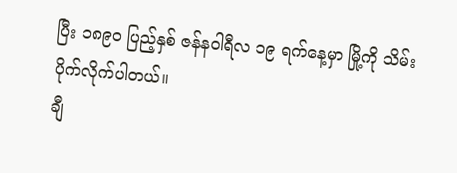ပြီး ၁၈၉ဝ ပြည့်နှစ် ဇန်နဝါရီလ ၁၉ ရက်နေ့မှာ မြို့ကို သိမ်းပိုက်လိုက်ပါတယ်။
ချီ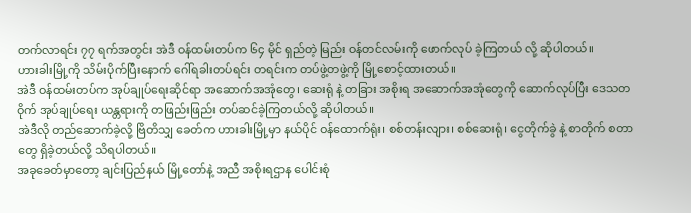တက်လာရင်း ၇၇ ရက်အတွင်း အဲဒီ ဝန်ထမ်းတပ်က ၆၄ မိုင် ရှည်တဲ့ မြည်း ဝန်တင်လမ်းကို ဖောက်လုပ် ခဲ့ကြတယ် လို့ ဆိုပါတယ်။
ဟားခါးမြို့ကို သိမ်းပိုက်ပြီးနောက် ဂေါ်ရခါးတပ်ရင်း တရင်းက တပ်ဖွဲ့တဖွဲ့ကို မြို့စောင့်ထားတယ်။
အဲဒီ ဝန်ထမ်းတပ်က အုပ်ချုပ်ရေးဆိုင်ရာ အဆောက်အအုံတွေ၊ ဆေးရုံ နဲ့ တခြား အစိုးရ အဆောက်အအုံတွေကို ဆောက်လုပ်ပြီး ဒေသတဝိုက် အုပ်ချုပ်ရေး ယန္တရားကို တဖြည်းဖြည်း တပ်ဆင်ခဲ့ကြတယ်လို့ ဆိုပါတယ်။
အဲဒီလို တည်ဆောက်ခဲ့လို့ ဗြိတိသျှ ခေတ်က ဟားခါးမြို့မှာ နယ်ပိုင် ဝန်ထောက်ရုံး၊ စစ်တန်းလျား၊ စစ်ဆေးရုံ၊ ငွေတိုက်ခွဲ နဲ့ စာတိုက် စတာတွေ ရှိခဲ့တယ်လို့ သိရပါတယ်။
အခုခေတ်မှာတော့ ချင်းပြည်နယ် မြို့တော်နဲ့ အညီ အစိုးရဌာန ပေါင်းစုံ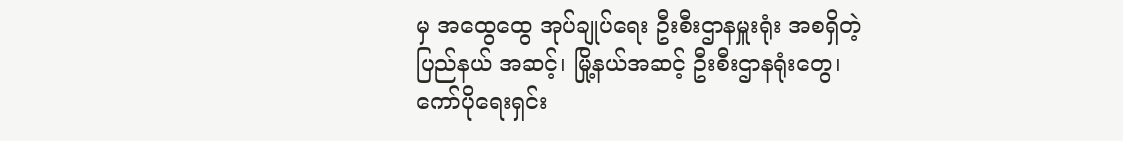မှ အထွေထွေ အုပ်ချုပ်ရေး ဦးစီးဌာနမှူးရုံး အစရှိတဲ့ ပြည်နယ် အဆင့်၊ မြို့နယ်အဆင့် ဦးစီးဌာနရုံးတွေ၊ ကော်ပိုရေးရှင်း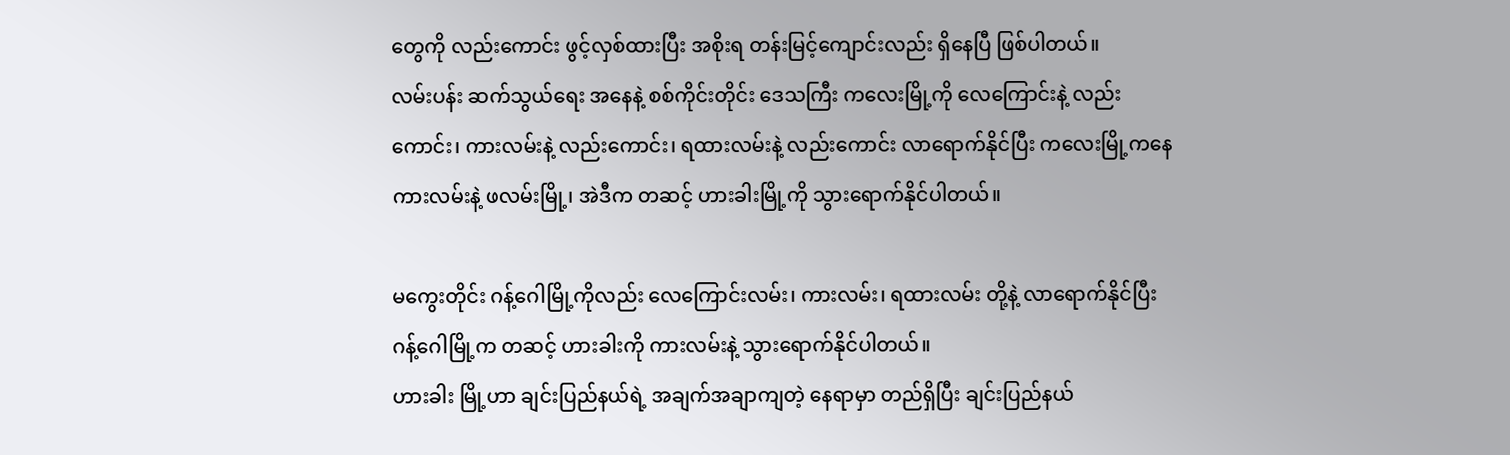တွေကို လည်းကောင်း ဖွင့်လှစ်ထားပြီး အစိုးရ တန်းမြင့်ကျောင်းလည်း ရှိနေပြီ ဖြစ်ပါတယ်။
လမ်းပန်း ဆက်သွယ်ရေး အနေနဲ့ စစ်ကိုင်းတိုင်း ဒေသကြီး ကလေးမြို့ကို လေကြောင်းနဲ့ လည်းကောင်း၊ ကားလမ်းနဲ့ လည်းကောင်း၊ ရထားလမ်းနဲ့ လည်းကောင်း လာရောက်နိုင်ပြီး ကလေးမြို့ကနေ ကားလမ်းနဲ့ ဖလမ်းမြို့၊ အဲဒီက တဆင့် ဟားခါးမြို့ကို သွားရောက်နိုင်ပါတယ်။

မကွေးတိုင်း ဂန့်ဂေါမြို့ကိုလည်း လေကြောင်းလမ်း၊ ကားလမ်း၊ ရထားလမ်း တို့နဲ့ လာရောက်နိုင်ပြီး ဂန့်ဂေါမြို့က တဆင့် ဟားခါးကို ကားလမ်းနဲ့ သွားရောက်နိုင်ပါတယ်။
ဟားခါး မြို့ဟာ ချင်းပြည်နယ်ရဲ့ အချက်အချာကျတဲ့ နေရာမှာ တည်ရှိပြီး ချင်းပြည်နယ်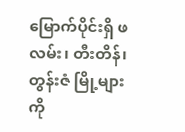မြောက်ပိုင်းရှိ ဖလမ်း၊ တီးတိန်၊ တွန်းဇံ မြို့များကို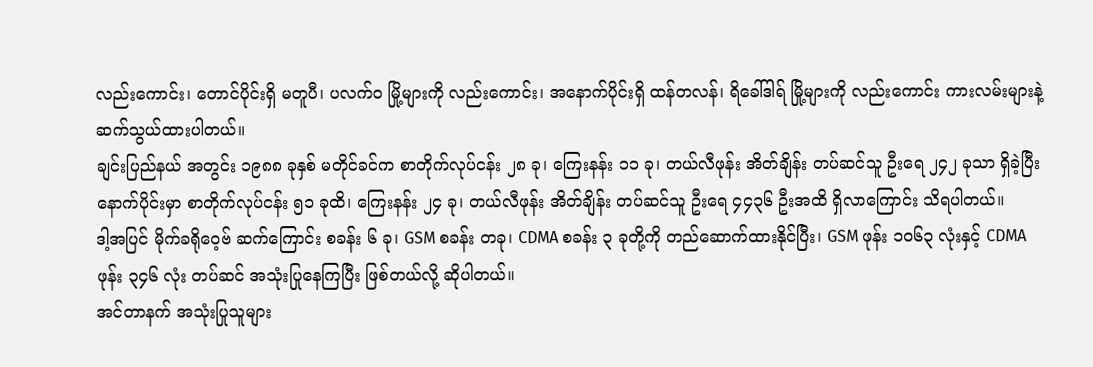လည်းကောင်း၊ တောင်ပိုင်းရှိ မတူပီ၊ ပလက်ဝ မြို့များကို လည်းကောင်း၊ အနောက်ပိုင်းရှိ ထန်တလန်၊ ရိခေါ်ဒါရ် မြို့များကို လည်းကောင်း ကားလမ်းများနဲ့ ဆက်သွယ်ထားပါတယ်။
ချင်းပြည်နယ် အတွင်း ၁၉၈၈ ခုနှစ် မတိုင်ခင်က စာတိုက်လုပ်ငန်း ၂၈ ခု၊ ကြေးနန်း ၁၁ ခု၊ တယ်လီဖုန်း အိတ်ချိန်း တပ်ဆင်သူ ဦးရေ ၂၄၂ ခုသာ ရှိခဲ့ပြီး နောက်ပိုင်းမှာ စာတိုက်လုပ်ငန်း ၅၁ ခုထိ၊ ကြေးနန်း ၂၄ ခု၊ တယ်လီဖုန်း အိတ်ချိန်း တပ်ဆင်သူ ဦးရေ ၄၄၃၆ ဦးအထိ ရှိလာကြောင်း သိရပါတယ်။
ဒါ့အပြင် မိုက်ခရိုဝေ့ဗ် ဆက်ကြောင်း စခန်း ၆ ခု၊ GSM စခန်း တခု၊ CDMA စခန်း ၃ ခုတို့ကို တည်ဆောက်ထားနိုင်ပြီး၊ GSM ဖုန်း ၁၀၆၃ လုံးနှင့် CDMA ဖုန်း ၃၄၆ လုံး တပ်ဆင် အသုံးပြုနေကြပြီး ဖြစ်တယ်လို့ ဆိုပါတယ်။
အင်တာနက် အသုံးပြုသူများ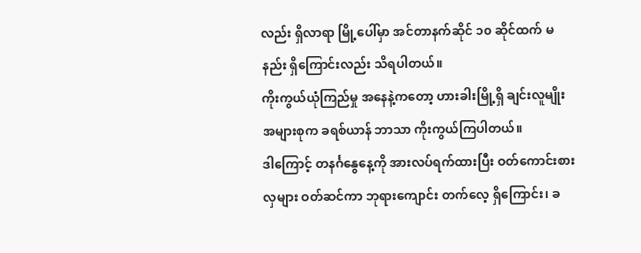လည်း ရှိလာရာ မြို့ပေါ်မှာ အင်တာနက်ဆိုင် ၁၀ ဆိုင်ထက် မနည်း ရှိကြောင်းလည်း သိရပါတယ်။
ကိုးကွယ်ယုံကြည်မှု အနေနဲ့ကတော့ ဟားခါးမြို့ရှိ ချင်းလူမျိုး အများစုက ခရစ်ယာန် ဘာသာ ကိုးကွယ်ကြပါတယ်။
ဒါကြောင့် တနင်္ဂနွေနေ့ကို အားလပ်ရက်ထားပြီး ဝတ်ကောင်းစားလှများ ဝတ်ဆင်ကာ ဘုရားကျောင်း တက်လေ့ ရှိကြောင်း၊ ခ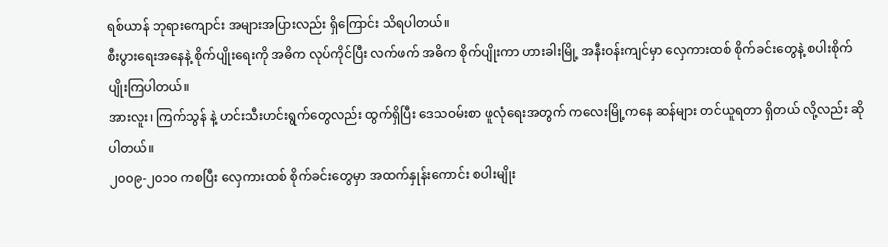ရစ်ယာန် ဘုရားကျောင်း အများအပြားလည်း ရှိကြောင်း သိရပါတယ်။
စီးပွားရေးအနေနဲ့ စိုက်ပျိုးရေးကို အဓိက လုပ်ကိုင်ပြီး လက်ဖက် အဓိက စိုက်ပျိုးကာ ဟားခါးမြို့ အနီးဝန်းကျင်မှာ လှေကားထစ် စိုက်ခင်းတွေနဲ့ စပါးစိုက်ပျိုးကြပါတယ်။
အားလူး၊ ကြက်သွန် နဲ့ ဟင်းသီးဟင်းရွက်တွေလည်း ထွက်ရှိပြီး ဒေသဝမ်းစာ ဖူလုံရေးအတွက် ကလေးမြို့ကနေ ဆန်များ တင်ယူရတာ ရှိတယ် လို့လည်း ဆိုပါတယ်။
၂၀၀၉-၂၀၁၀ ကစပြီး လှေကားထစ် စိုက်ခင်းတွေမှာ အထက်နှုန်းကောင်း စပါးမျိုး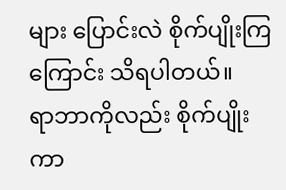များ ပြောင်းလဲ စိုက်ပျိုးကြကြောင်း သိရပါတယ်။
ရာဘာကိုလည်း စိုက်ပျိုးကာ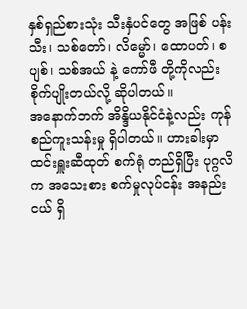နှစ်ရှည်စားသုံး သီးနှံပင်တွေ အဖြစ် ပန်းသီး၊ သစ်တော်၊ လိမ္မော်၊ ထောပတ်၊ စပျစ်၊ သစ်အယ် နဲ့ ကော်ဖီ တို့ကိုလည်း စိုက်ပျိုးတယ်လို့ ဆိုပါတယ်။
အနောက်ဘက် အိန္ဒိယနိုင်ငံနဲ့လည်း ကုန်စည်ကူးသန်းမှု ရှိပါတယ်။ ဟားခါးမှာ ထင်းရှူးဆီထုတ် စက်ရုံ တည်ရှိပြီး ပုဂ္ဂလိက အသေးစား စက်မှုလုပ်ငန်း အနည်းငယ် ရှိ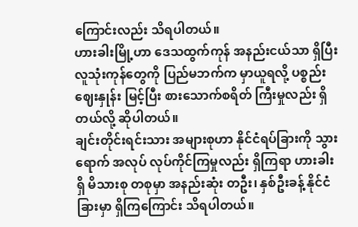ကြောင်းလည်း သိရပါတယ်။
ဟားခါးမြို့ဟာ ဒေသထွက်ကုန် အနည်းငယ်သာ ရှိပြီး လူသုံးကုန်တွေကို ပြည်မဘက်က မှာယူရလို့ ပစ္စည်းဈေးနှုန်း မြင့်ပြီး စားသောက်စရိတ် ကြီးမှုလည်း ရှိတယ်လို့ ဆိုပါတယ်။
ချင်းတိုင်းရင်းသား အများစုဟာ နိုင်ငံရပ်ခြားကို သွားရောက် အလုပ် လုပ်ကိုင်ကြမှုလည်း ရှိကြရာ ဟားခါးရှိ မိသားစု တစုမှာ အနည်းဆုံး တဦး၊ နှစ်ဦးခန့် နိုင်ငံခြားမှာ ရှိကြကြောင်း သိရပါတယ်။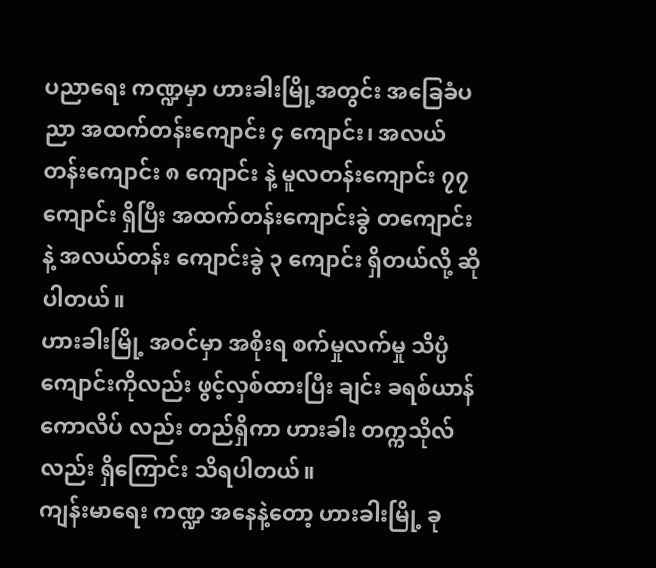ပညာရေး ကဏ္ဍမှာ ဟားခါးမြို့အတွင်း အခြေခံပညာ အထက်တန်းကျောင်း ၄ ကျောင်း၊ အလယ်တန်းကျောင်း ၈ ကျောင်း နဲ့ မူလတန်းကျောင်း ၇၇ ကျောင်း ရှိပြီး အထက်တန်းကျောင်းခွဲ တကျောင်း နဲ့ အလယ်တန်း ကျောင်းခွဲ ၃ ကျောင်း ရှိတယ်လို့ ဆိုပါတယ်။
ဟားခါးမြို့ အဝင်မှာ အစိုးရ စက်မှုလက်မှု သိပ္ပံကျောင်းကိုလည်း ဖွင့်လှစ်ထားပြီး ချင်း ခရစ်ယာန် ကောလိပ် လည်း တည်ရှိကာ ဟားခါး တက္ကသိုလ်လည်း ရှိကြောင်း သိရပါတယ်။
ကျန်းမာရေး ကဏ္ဍ အနေနဲ့တော့ ဟားခါးမြို့ ခု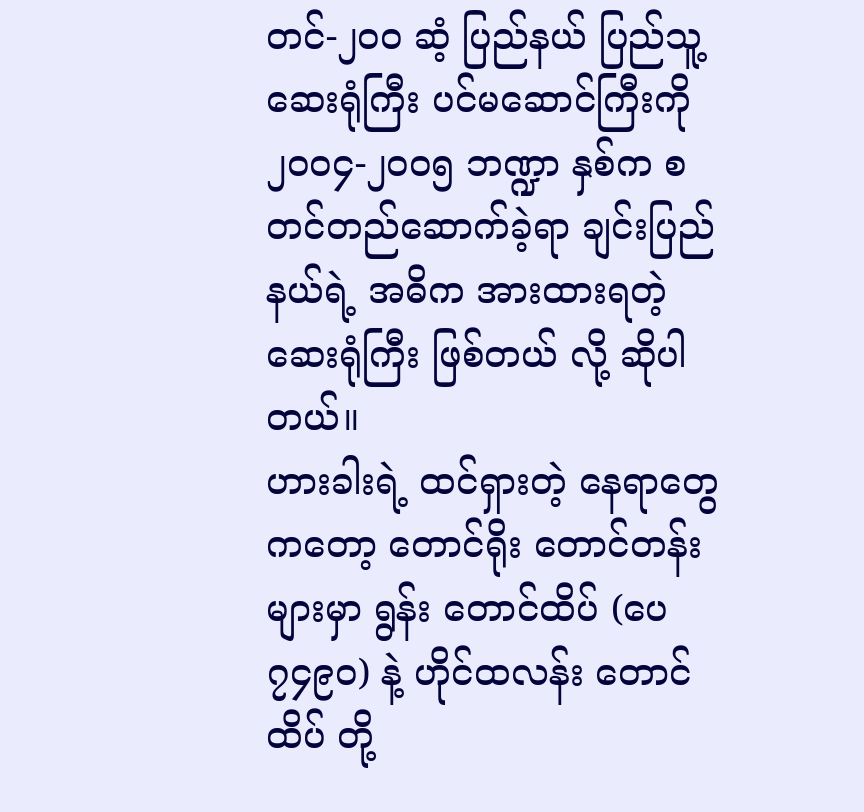တင်-၂၀၀ ဆံ့ ပြည်နယ် ပြည်သူ့ ဆေးရုံကြီး ပင်မဆောင်ကြီးကို ၂၀၀၄-၂၀၀၅ ဘဏ္ဍာ နှစ်က စတင်တည်ဆောက်ခဲ့ရာ ချင်းပြည်နယ်ရဲ့ အဓိက အားထားရတဲ့ ဆေးရုံကြီး ဖြစ်တယ် လို့ ဆိုပါတယ်။
ဟားခါးရဲ့ ထင်ရှားတဲ့ နေရာတွေကတော့ တောင်ရိုး တောင်တန်းများမှာ ရွန်း တောင်ထိပ် (ပေ ၇၄၉ဝ) နဲ့ ဟိုင်ထလန်း တောင်ထိပ် တို့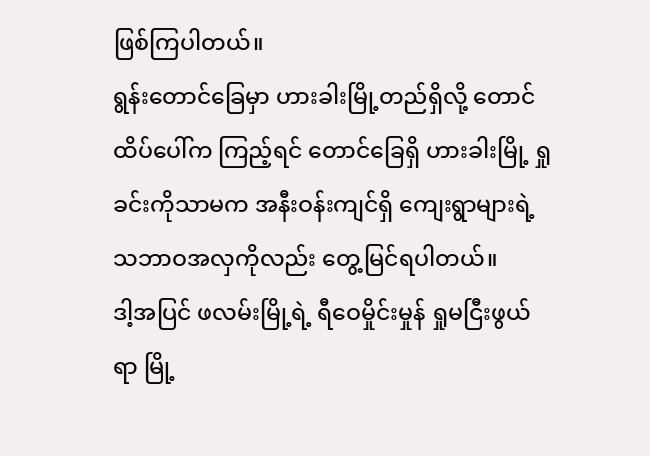ဖြစ်ကြပါတယ်။
ရွန်းတောင်ခြေမှာ ဟားခါးမြို့တည်ရှိလို့ တောင်ထိပ်ပေါ်က ကြည့်ရင် တောင်ခြေရှိ ဟားခါးမြို့ ရှုခင်းကိုသာမက အနီးဝန်းကျင်ရှိ ကျေးရွာများရဲ့ သဘာဝအလှကိုလည်း တွေ့မြင်ရပါတယ်။
ဒါ့အပြင် ဖလမ်းမြို့ရဲ့ ရီဝေမှိုင်းမှုန် ရှုမငြီးဖွယ်ရာ မြို့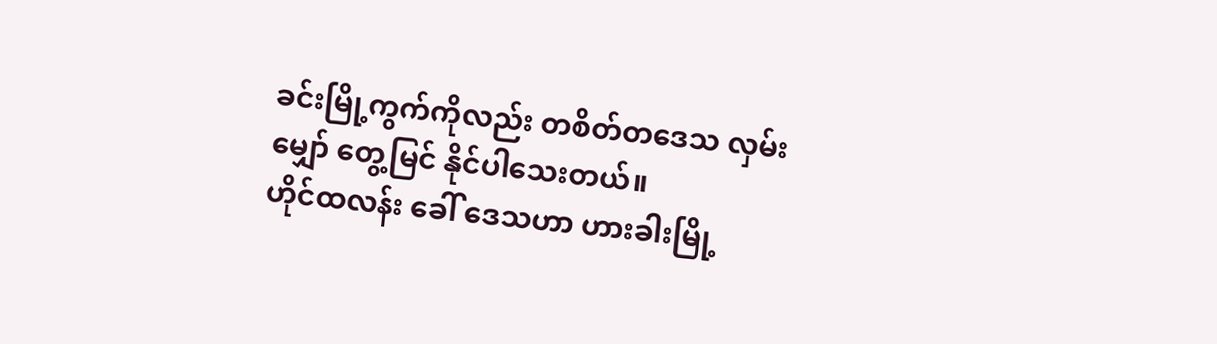ခင်းမြို့ကွက်ကိုလည်း တစိတ်တဒေသ လှမ်းမျှော် တွေ့မြင် နိုင်ပါသေးတယ်။
ဟိုင်ထလန်း ခေါ် ဒေသဟာ ဟားခါးမြို့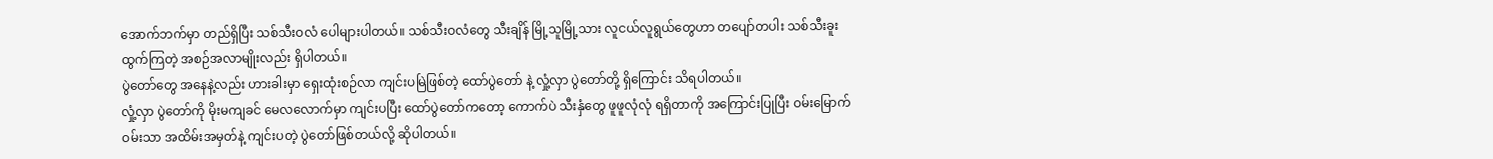အောက်ဘက်မှာ တည်ရှိပြီး သစ်သီးဝလံ ပေါများပါတယ်။ သစ်သီးဝလံတွေ သီးချိန် မြို့သူမြို့သား လူငယ်လူရွယ်တွေဟာ တပျော်တပါး သစ်သီးခူးထွက်ကြတဲ့ အစဉ်အလာမျိုးလည်း ရှိပါတယ်။
ပွဲတော်တွေ အနေနဲ့လည်း ဟားခါးမှာ ရှေးထုံးစဉ်လာ ကျင်းပမြဲဖြစ်တဲ့ ထော်ပွဲတော် နဲ့ လှုံ့လှာ ပွဲတော်တို့ ရှိကြောင်း သိရပါတယ်။
လှုံ့လှာ ပွဲတော်ကို မိုးမကျခင် မေလလောက်မှာ ကျင်းပပြီး ထော်ပွဲတော်ကတော့ ကောက်ပဲ သီးနှံတွေ ဖူဖူလုံလုံ ရရှိတာကို အကြောင်းပြုပြီး ဝမ်းမြောက်ဝမ်းသာ အထိမ်းအမှတ်နဲ့ ကျင်းပတဲ့ ပွဲတော်ဖြစ်တယ်လို့ ဆိုပါတယ်။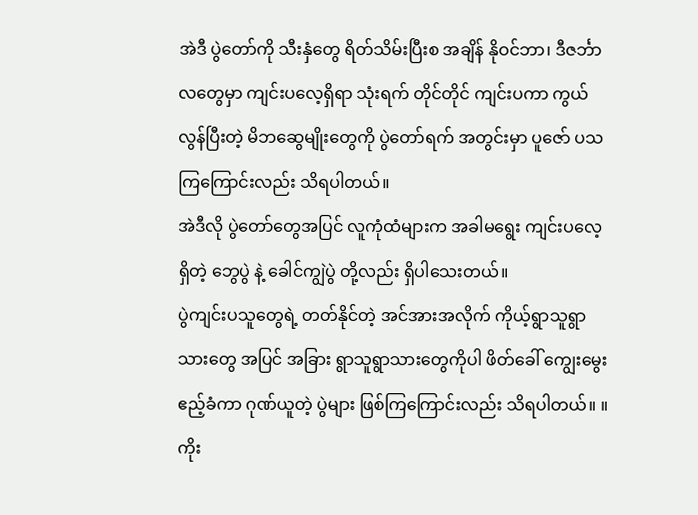အဲဒီ ပွဲတော်ကို သီးနှံတွေ ရိတ်သိမ်းပြီးစ အချိန် နိုဝင်ဘာ၊ ဒီဇင်္ဘာ လတွေမှာ ကျင်းပလေ့ရှိရာ သုံးရက် တိုင်တိုင် ကျင်းပကာ ကွယ်လွန်ပြီးတဲ့ မိဘဆွေမျိုးတွေကို ပွဲတော်ရက် အတွင်းမှာ ပူဇော် ပသကြကြောင်းလည်း သိရပါတယ်။
အဲဒီလို ပွဲတော်တွေအပြင် လူကုံထံများက အခါမရွေး ကျင်းပလေ့ရှိတဲ့ ဘွေပွဲ နဲ့ ခေါင်ကျွဲပွဲ တို့လည်း ရှိပါသေးတယ်။
ပွဲကျင်းပသူတွေရဲ့ တတ်နိုင်တဲ့ အင်အားအလိုက် ကိုယ့်ရွာသူရွာသားတွေ အပြင် အခြား ရွာသူရွာသားတွေကိုပါ ဖိတ်ခေါ် ကျွေးမွေး ဧည့်ခံကာ ဂုဏ်ယူတဲ့ ပွဲများ ဖြစ်ကြကြောင်းလည်း သိရပါတယ်။ ။
ကိုး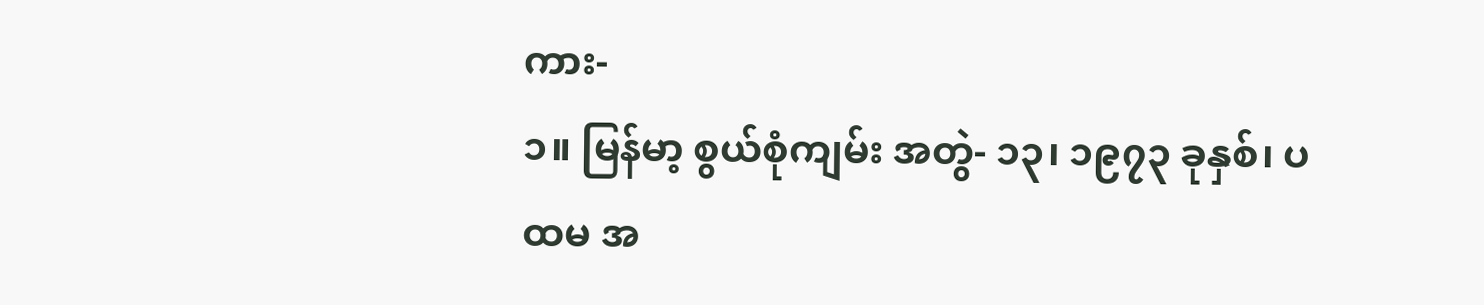ကား-
၁။ မြန်မာ့ စွယ်စုံကျမ်း အတွဲ- ၁၃၊ ၁၉၇၃ ခုနှစ်၊ ပထမ အ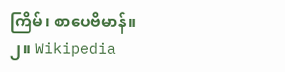ကြိမ်၊ စာပေဗိမာန်။
၂။ Wikipedia